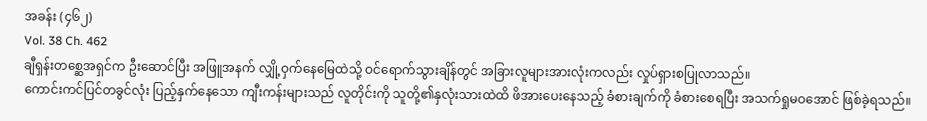အခန်း (၄၆၂)
Vol. 38 Ch. 462
ချီရှန်းတစ္ဆေအရှင်က ဦးဆောင်ပြီး အဖြူအနက် လျှို့ဝှက်နေမြေထဲသို့ ဝင်ရောက်သွားချိန်တွင် အခြားလူများအားလုံးကလည်း လှုပ်ရှားစပြုလာသည်။
ကောင်းကင်ပြင်တခွင်လုံး ပြည့်နှက်နေသော ကျီးကန်းများသည် လူတိုင်းကို သူတို့၏နှလုံးသားထဲထိ ဖိအားပေးနေသည့် ခံစားချက်ကို ခံစားစေရပြီး အသက်ရှုမဝအောင် ဖြစ်ခဲ့ရသည်။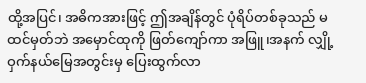ထို့အပြင်၊ အဓိကအားဖြင့် ဤအချိန်တွင် ပုံရိပ်တစ်ခုသည် မထင်မှတ်ဘဲ အမှောင်ထုကို ဖြတ်ကျော်ကာ အဖြူ၊အနက် လျှို့ဝှက်နယ်မြေအတွင်းမှ ပြေးထွက်လာ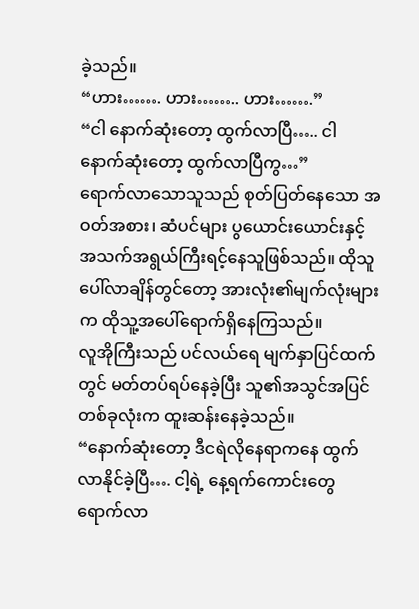ခဲ့သည်။
“ဟား……. ဟား…….. ဟား…….”
“ငါ နောက်ဆုံးတော့ ထွက်လာပြီ….. ငါ နောက်ဆုံးတော့ ထွက်လာပြီကွ…”
ရောက်လာသောသူသည် စုတ်ပြတ်နေသော အဝတ်အစား၊ ဆံပင်များ ပွယောင်းယောင်းနှင့် အသက်အရွယ်ကြီးရင့်နေသူဖြစ်သည်။ ထိုသူပေါ်လာချိန်တွင်တော့ အားလုံး၏မျက်လုံးများက ထိုသူ့အပေါ်ရောက်ရှိနေကြသည်။
လူအိုကြီးသည် ပင်လယ်ရေ မျက်နှာပြင်ထက်တွင် မတ်တပ်ရပ်နေခဲ့ပြီး သူ၏အသွင်အပြင်တစ်ခုလုံးက ထူးဆန်းနေခဲ့သည်။
“နောက်ဆုံးတော့ ဒီငရဲလိုနေရာကနေ ထွက်လာနိုင်ခဲ့ပြီ…. ငါ့ရဲ့ နေ့ရက်ကောင်းတွေ ရောက်လာ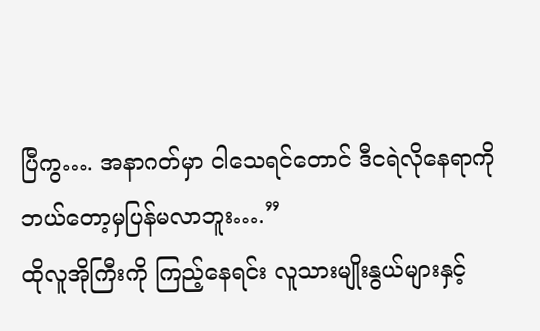ပြီကွ…. အနာဂတ်မှာ ငါသေရင်တောင် ဒီငရဲလိုနေရာကို ဘယ်တော့မှပြန်မလာဘူး….”
ထိုလူအိုကြီးကို ကြည့်နေရင်း လူသားမျိုးနွယ်များနှင့်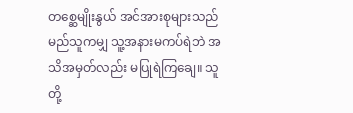တစ္ဆေမျိုးနွယ် အင်အားစုများသည် မည်သူကမျှ သူ့အနားမကပ်ရဲဘဲ အသိအမှတ်လည်း မပြုရဲကြချေ။ သူတို့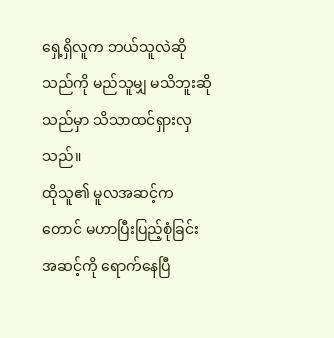ရှေ့ရှိလူက ဘယ်သူလဲဆိုသည်ကို မည်သူမျှ မသိဘူးဆိုသည်မှာ သိသာထင်ရှားလှသည်။
ထိုသူ၏ မူလအဆင့်ကတောင် မဟာပြီးပြည့်စုံခြင်းအဆင့်ကို ရောက်နေပြီ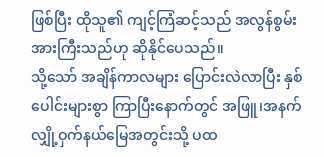ဖြစ်ပြီး ထိုသူ၏ ကျင့်ကြံဆင့်သည် အလွန်စွမ်းအားကြီးသည်ဟု ဆိုနိုင်ပေသည်။
သို့သော် အချိန်ကာလများ ပြောင်းလဲလာပြီး နှစ်ပေါင်းများစွာ ကြာပြီးနောက်တွင် အဖြူ၊အနက် လျှို့ဝှက်နယ်မြေအတွင်းသို့ ပထ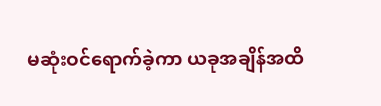မဆုံးဝင်ရောက်ခဲ့ကာ ယခုအချိန်အထိ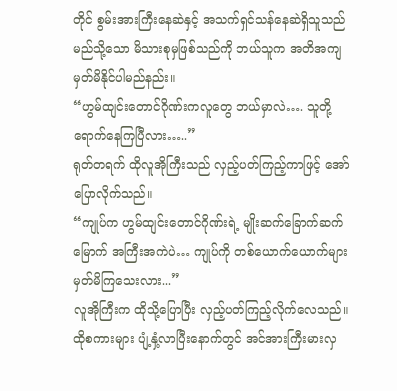တိုင် စွမ်းအားကြီးနေဆဲနှင့် အသက်ရှင်သန်နေဆဲရှိသူသည် မည်သို့သော မိသားစုမှဖြစ်သည်ကို ဘယ်သူက အတိအကျ မှတ်မိနိုင်ပါမည်နည်း။
“ဟွမ်ထျင်းတောင်ဂိုဏ်းကလူတွေ ဘယ်မှာလဲ…. သူတို့ရောက်နေကြပြီလား…..”
ရုတ်တရက် ထိုလူအိုကြီးသည် လှည့်ပတ်ကြည့်ကာဖြင့် အော်ပြောလိုက်သည်။
“ကျုပ်က ဟွမ်ထျင်းတောင်ဂိုဏ်းရဲ့ မျိုးဆက်ခြောက်ဆက်မြောက် အကြီးအကဲပဲ… ကျုပ်ကို တစ်ယောက်ယောက်များ မှတ်မိကြသေးလား...”
လူအိုကြီးက ထိုသို့ပြောပြီး လှည့်ပတ်ကြည့်လိုက်လေသည်။
ထိုစကားများ ပျံ့နှံ့လာပြီးနောက်တွင် အင်အားကြီးမားလှ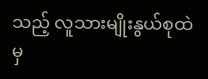သည့် လူသားမျိုးနွယ်စုထဲမှ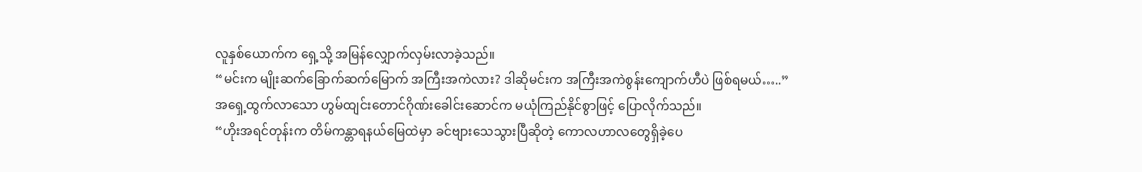လူနှစ်ယောက်က ရှေ့သို့ အမြန်လျှောက်လှမ်းလာခဲ့သည်။
“မင်းက မျိုးဆက်ခြောက်ဆက်မြောက် အကြီးအကဲလား? ဒါဆိုမင်းက အကြီးအကဲစွန်းကျောက်ဟီပဲ ဖြစ်ရမယ်…..”
အရှေ့ထွက်လာသော ဟွမ်ထျင်းတောင်ဂိုဏ်းခေါင်းဆောင်က မယုံကြည်နိုင်စွာဖြင့် ပြောလိုက်သည်။
“ဟိုးအရင်တုန်းက တိမ်ကန္တာရနယ်မြေထဲမှာ ခင်ဗျားသေသွားပြီဆိုတဲ့ ကောလဟာလတွေရှိခဲ့ပေ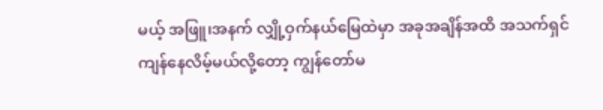မယ့် အဖြူ၊အနက် လျှို့ဝှက်နယ်မြေထဲမှာ အခုအချိန်အထိ အသက်ရှင်ကျန်နေလိမ့်မယ်လို့တော့ ကျွန်တော်မ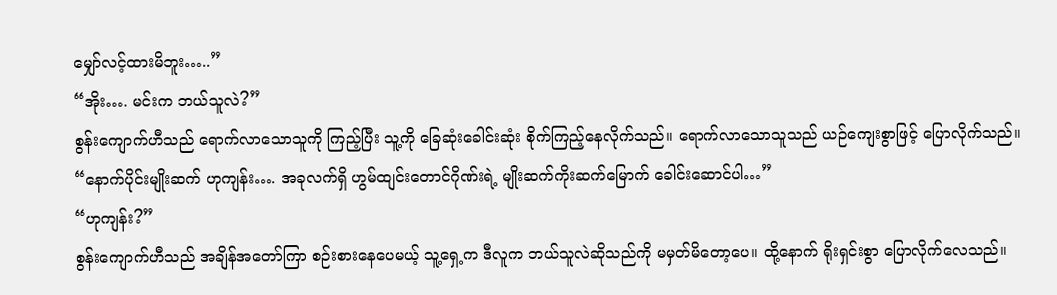မျှော်လင့်ထားမိဘူး…..”
“အိုး…. မင်းက ဘယ်သူလဲ?”
စွန်းကျောက်ဟီသည် ရောက်လာသောသူကို ကြည့်ပြီး သူ့ကို ခြေဆုံးခေါင်းဆုံး စိုက်ကြည့်နေလိုက်သည်။ ရောက်လာသောသူသည် ယဉ်ကျေးစွာဖြင့် ပြောလိုက်သည်။
“နောက်ပိုင်းမျိုးဆက် ဟုကျန်း…. အခုလက်ရှိ ဟွမ်ထျင်းတောင်ဂိုဏ်းရဲ့ မျိုးဆက်ကိုးဆက်မြောက် ခေါင်းဆောင်ပါ…”
“ဟုကျန်း?”
စွန်းကျောက်ဟီသည် အချိန်အတော်ကြာ စဉ်းစားနေပေမယ့် သူ့ရှေ့က ဒီလူက ဘယ်သူလဲဆိုသည်ကို မမှတ်မိတော့ပေ။ ထို့နောက် ရိုးရှင်းစွာ ပြောလိုက်လေသည်။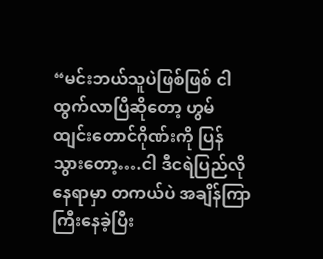“မင်းဘယ်သူပဲဖြစ်ဖြစ် ငါထွက်လာပြီဆိုတော့ ဟွမ်ထျင်းတောင်ဂိုဏ်းကို ပြန်သွားတော့….ငါ ဒီငရဲပြည်လိုနေရာမှာ တကယ်ပဲ အချိန်ကြာကြီးနေခဲ့ပြီး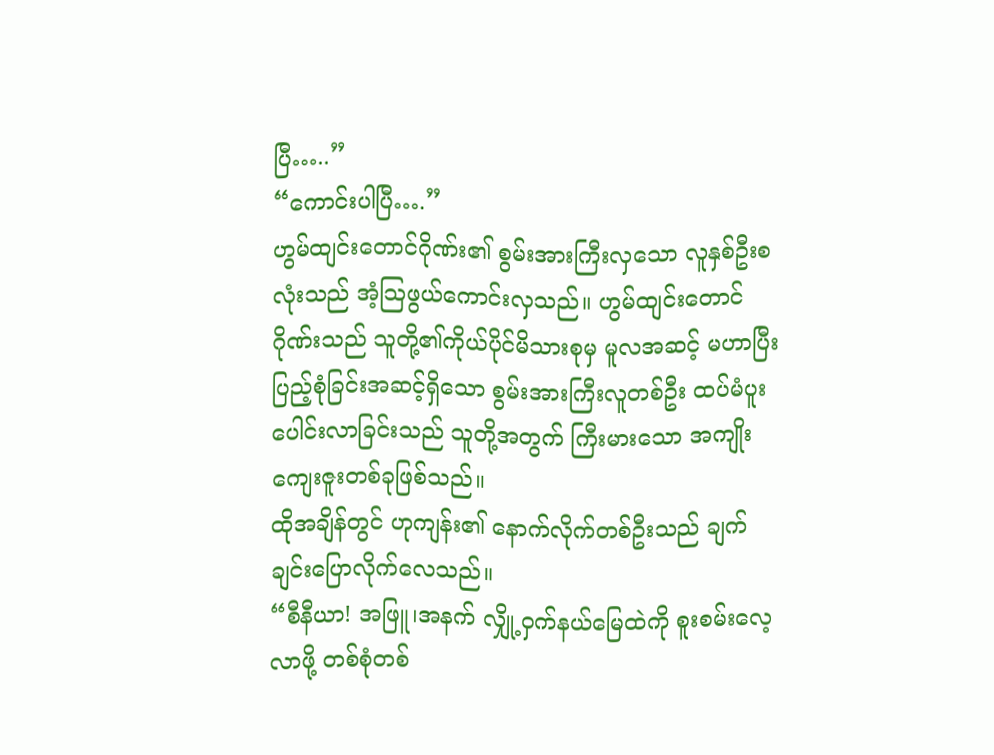ပြီ…..”
“ကောင်းပါပြီ….”
ဟွမ်ထျင်းတောင်ဂိုဏ်း၏ စွမ်းအားကြီးလှသော လူနှစ်ဦးစလုံးသည် အံ့သြဖွယ်ကောင်းလှသည်။ ဟွမ်ထျင်းတောင်ဂိုဏ်းသည် သူတို့၏ကိုယ်ပိုင်မိသားစုမှ မူလအဆင့် မဟာပြီးပြည့်စုံခြင်းအဆင့်ရှိသော စွမ်းအားကြီးလူတစ်ဦး ထပ်မံပူးပေါင်းလာခြင်းသည် သူတို့အတွက် ကြီးမားသော အကျိုးကျေးဇူးတစ်ခုဖြစ်သည်။
ထိုအချိန်တွင် ဟုကျန်း၏ နောက်လိုက်တစ်ဦးသည် ချက်ချင်းပြောလိုက်လေသည်။
“စီနီယာ! အဖြူ၊အနက် လျှို့ဝှက်နယ်မြေထဲကို စူးစမ်းလေ့လာဖို့ တစ်စုံတစ်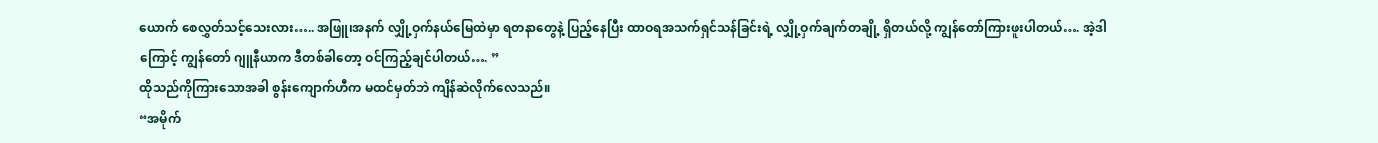ယောက် စေလွှတ်သင့်သေးလား….. အဖြူ၊အနက် လျှို့ဝှက်နယ်မြေထဲမှာ ရတနာတွေနဲ့ ပြည့်နေပြီး ထာဝရအသက်ရှင်သန်ခြင်းရဲ့ လျှို့ဝှက်ချက်တချို့ ရှိတယ်လို့ ကျွန်တော်ကြားဖူးပါတယ်…. အဲ့ဒါကြောင့် ကျွန်တော် ဂျူနီယာက ဒီတစ်ခါတော့ ဝင်ကြည့်ချင်ပါတယ်…. ”
ထိုသည်ကိုကြားသောအခါ စွန်းကျောက်ဟီက မထင်မှတ်ဘဲ ကျိန်ဆဲလိုက်လေသည်။
“အမိုက်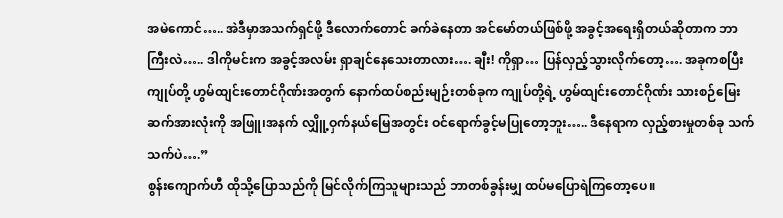အမဲကောင်….. အဲဒီမှာအသက်ရှင်ဖို့ ဒီလောက်တောင် ခက်ခဲနေတာ အင်မော်တယ်ဖြစ်ဖို့ အခွင့်အရေးရှိတယ်ဆိုတာက ဘာကြီးလဲ….. ဒါကိုမင်းက အခွင့်အလမ်း ရှာချင်နေသေးတာလား…. ချီး! ကိုရှာ… ပြန်လှည့်သွားလိုက်တော့…. အခုကစပြီး ကျုပ်တို့ ဟွမ်ထျင်းတောင်ဂိုဏ်းအတွက် နောက်ထပ်စည်းမျဉ်းတစ်ခုက ကျုပ်တို့ရဲ့ ဟွမ်ထျင်းတောင်ဂိုဏ်း သားစဉ်မြေးဆက်အားလုံးကို အဖြူ၊အနက် လျှိူ့ဝှက်နယ်မြေအတွင်း ဝင်ရောက်ခွင့်မပြုတော့ဘူး….. ဒီနေရာက လှည့်စားမှုတစ်ခု သက်သက်ပဲ….”
စွန်းကျောက်ဟီ ထိုသို့ပြောသည်ကို မြင်လိုက်ကြသူများသည် ဘာတစ်ခွန်းမျှ ထပ်မပြောရဲကြတော့ပေ။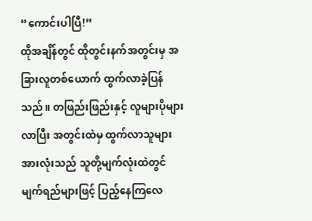“ကောင်းပါပြီ!”
ထိုအချိန်တွင် ထိုတွင်းနက်အတွင်းမှ အခြားလူတစ်ယောက် ထွက်လာခဲ့ပြန်သည်။ တဖြည်းဖြည်းနှင့် လူများပိုများလာပြီး အတွင်းထဲမှ ထွက်လာသူများအားလုံးသည် သူတို့မျက်လုံးထဲတွင် မျက်ရည်များဖြင့် ပြည့်နေကြလေ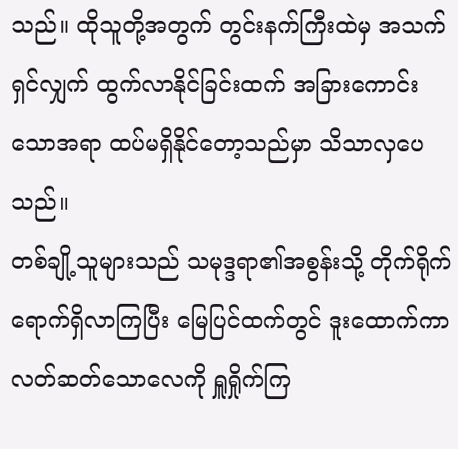သည်။ ထိုသူတို့အတွက် တွင်းနက်ကြီးထဲမှ အသက်ရှင်လျှက် ထွက်လာနိုင်ခြင်းထက် အခြားကောင်းသောအရာ ထပ်မရှိနိုင်တော့သည်မှာ သိသာလှပေသည်။
တစ်ချို့သူများသည် သမုဒ္ဒရာ၏အစွန်းသို့ တိုက်ရိုက်ရောက်ရှိလာကြပြီး မြေပြင်ထက်တွင် ဒူးထောက်ကာ လတ်ဆတ်သောလေကို ရှူရှိုက်ကြ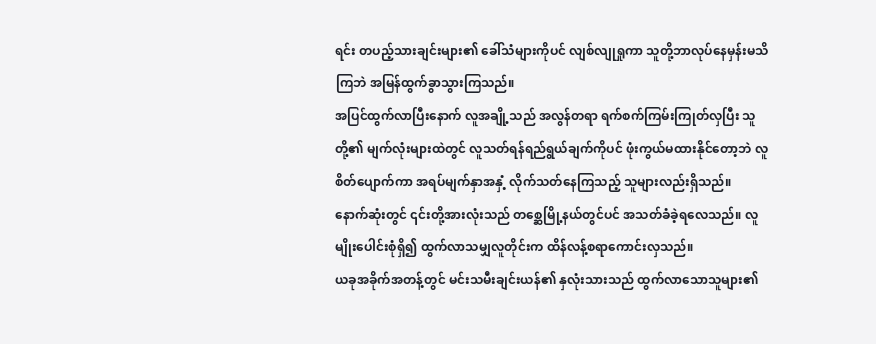ရင်း တပည့်သားချင်းများ၏ ခေါ်သံများကိုပင် လျစ်လျုရှုကာ သူတို့ဘာလုပ်နေမှန်းမသိကြဘဲ အမြန်ထွက်ခွာသွားကြသည်။
အပြင်ထွက်လာပြီးနောက် လူအချို့သည် အလွန်တရာ ရက်စက်ကြမ်းကြုတ်လှပြီး သူတို့၏ မျက်လုံးများထဲတွင် လူသတ်ရန်ရည်ရွယ်ချက်ကိုပင် ဖုံးကွယ်မထားနိုင်တော့ဘဲ လူစိတ်ပျောက်ကာ အရပ်မျက်နှာအနှံ့ လိုက်သတ်နေကြသည့် သူများလည်းရှိသည်။
နောက်ဆုံးတွင် ၎င်းတို့အားလုံးသည် တစ္ဆေမြို့နယ်တွင်ပင် အသတ်ခံခဲ့ရလေသည်။ လူမျိုးပေါင်းစုံရှိ၍ ထွက်လာသမျှလူတိုင်းက ထိန်လန့်စရာကောင်းလှသည်။
ယခုအခိုက်အတန့်တွင် မင်းသမီးချင်းယန်၏ နှလုံးသားသည် ထွက်လာသောသူများ၏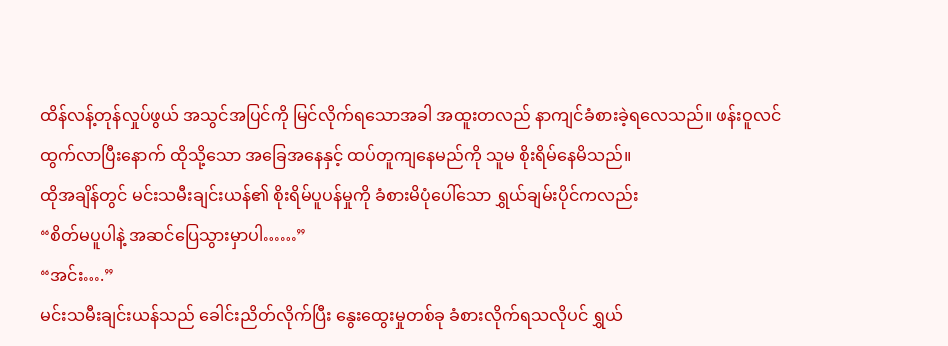ထိန်လန့်တုန်လှုပ်ဖွယ် အသွင်အပြင်ကို မြင်လိုက်ရသောအခါ အထူးတလည် နာကျင်ခံစားခဲ့ရလေသည်။ ဖန်းဝူလင် ထွက်လာပြီးနောက် ထိုသို့သော အခြေအနေနှင့် ထပ်တူကျနေမည်ကို သူမ စိုးရိမ်နေမိသည်။
ထိုအချိန်တွင် မင်းသမီးချင်းယန်၏ စိုးရိမ်ပူပန်မှုကို ခံစားမိပုံပေါ်သော ရွှယ်ချမ်းပိုင်ကလည်း
“စိတ်မပူပါနဲ့ အဆင်ပြေသွားမှာပါ……”
“အင်း….”
မင်းသမီးချင်းယန်သည် ခေါင်းညိတ်လိုက်ပြီး နွေးထွေးမှုတစ်ခု ခံစားလိုက်ရသလိုပင် ရွှယ်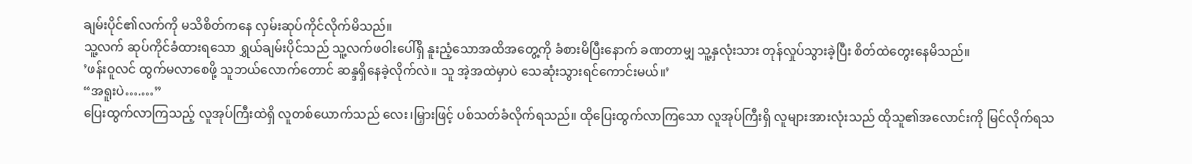ချမ်းပိုင်၏လက်ကို မသိစိတ်ကနေ လှမ်းဆုပ်ကိုင်လိုက်မိသည်။
သူ့လက် ဆုပ်ကိုင်ခံထားရသော ရွှယ်ချမ်းပိုင်သည် သူ့လက်ဖဝါးပေါ်ရှိ နူးညံ့သောအထိအတွေ့ကို ခံစားမိပြီးနောက် ခဏတာမျှ သူ့နှလုံးသား တုန်လှုပ်သွားခဲ့ပြီး စိတ်ထဲတွေးနေမိသည်။
’ဖန်းဝူလင် ထွက်မလာစေဖို့ သူဘယ်လောက်တောင် ဆန္ဒရှိနေခဲ့လိုက်လဲ။ သူ အဲ့အထဲမှာပဲ သေဆုံးသွားရင်ကောင်းမယ်။’
“အရူးပဲ….…”
ပြေးထွက်လာကြသည့် လူအုပ်ကြီးထဲရှိ လူတစ်ယောက်သည် လေး၊မြှားဖြင့် ပစ်သတ်ခံလိုက်ရသည်။ ထိုပြေးထွက်လာကြသော လူအုပ်ကြီးရှိ လူများအားလုံးသည် ထိုသူ၏အလောင်းကို မြင်လိုက်ရသ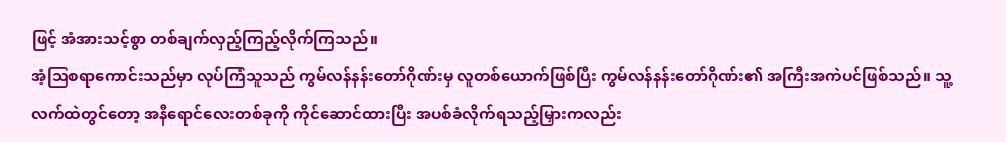ဖြင့် အံအားသင့်စွာ တစ်ချက်လှည့်ကြည့်လိုက်ကြသည်။
အံ့သြစရာကောင်းသည်မှာ လုပ်ကြံသူသည် ကွမ်လန်နန်းတော်ဂိုဏ်းမှ လူတစ်ယောက်ဖြစ်ပြီး ကွမ်လန်နန်းတော်ဂိုဏ်း၏ အကြီးအကဲပင်ဖြစ်သည်။ သူ့လက်ထဲတွင်တော့ အနီရောင်လေးတစ်ခုကို ကိုင်ဆောင်ထားပြီး အပစ်ခံလိုက်ရသည့်မြှားကလည်း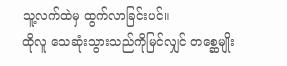သူ့လက်ထဲမှ ထွက်လာခြင်းပင်။
ထိုလူ သေဆုံးသွားသည်ကိုမြင်လျှင် တစ္ဆေမျိုး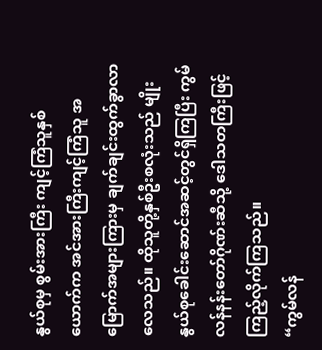နွယ်စုမှ စွမ်းအားကြီး ကျင့်ကြံသူနှစ်ယောက်က အင်အားကြီးကျင့်ကြံသူ အမြောက်အများကြားမှ ချက်ချင်းထွက်ခွာလာလေသည်။ ထိုသူတို့နှစ်ဦးစလုံးသည် မျိုးနွယ်စုခေါင်းဆောင်အဆင့်တွင်ရှိကြပြီး ကွမ်လန်နန်းတော်ဂိုဏ်းဆီသို့ ဒေါသတကြီးဖြင့် ကြည့်လိုက်ကြသည်။
“ကွမ်လန်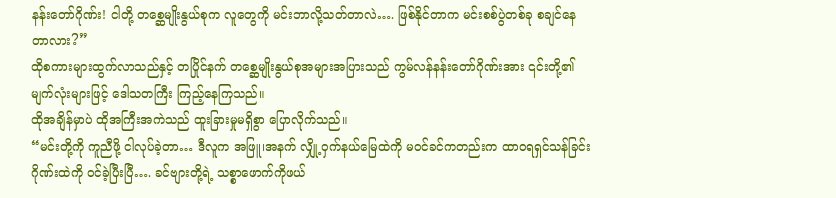နန်းတော်ဂိုဏ်း! ငါတို့ တစ္ဆေမျိုးနွယ်စုက လူတွေကို မင်းဘာလို့သတ်တာလဲ…. ဖြစ်နိုင်တာက မင်းစစ်ပွဲတစ်ခု စချင်နေတာလား?”
ထိုစကားများထွက်လာသည်နှင့် တပြိုင်နက် တစ္ဆေမျိုးနွယ်စုအများအပြားသည် ကွမ်လန်နန်းတော်ဂိုဏ်းအား ၎င်းတို့၏မျက်လုံးများဖြင့် ဒေါသတကြီး ကြည့်နေကြသည်။
ထိုအချိန်မှာပဲ ထိုအကြီးအကဲသည် ထူးခြားမှုမရှိစွာ ပြောလိုက်သည်။
“မင်းတို့ကို ကူညီဖို့ ငါလုပ်ခဲ့တာ… ဒီလူက အဖြူ၊အနက် လျှို့ဝှက်နယ်မြေထဲကို မဝင်ခင်ကတည်းက ထာဝရရှင်သန်ခြင်းဂိုဏ်းထဲကို ဝင်ခဲ့ပြီးပြီ…. ခင်ဗျားတို့ရဲ့ သစ္စာဖောက်ကိုဖယ်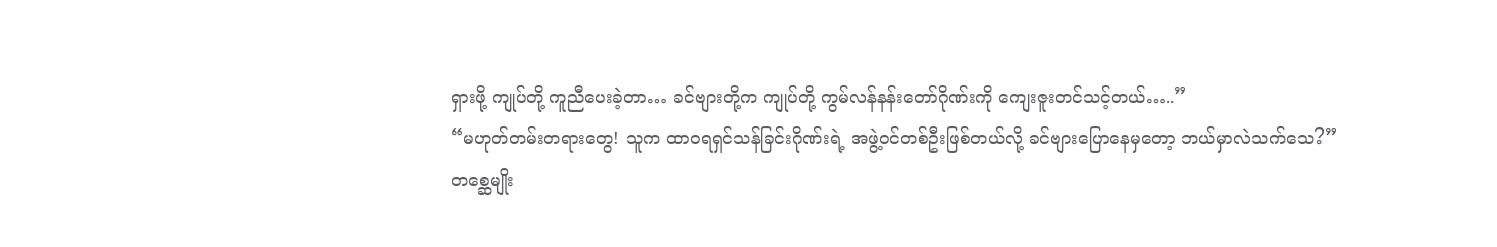ရှားဖို့ ကျုပ်တို့ ကူညီပေးခဲ့တာ… ခင်ဗျားတို့က ကျုပ်တို့ ကွမ်လန်နန်းတော်ဂိုဏ်းကို ကျေးဇူးတင်သင့်တယ်…..”
“မဟုတ်တမ်းတရားတွေ! သူက ထာဝရရှင်သန်ခြင်းဂိုဏ်းရဲ့ အဖွဲ့ဝင်တစ်ဦးဖြစ်တယ်လို့ ခင်ဗျားပြောနေမှတော့ ဘယ်မှာလဲသက်သေ?”
တစ္ဆေမျိုး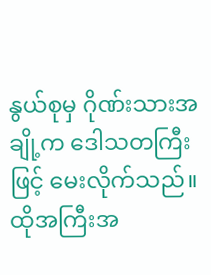နွယ်စုမှ ဂိုဏ်းသားအချို့က ဒေါသတကြီးဖြင့် မေးလိုက်သည်။ ထိုအကြီးအ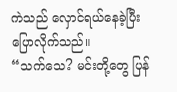ကဲသည် လှောင်ရယ်နေခဲ့ပြီး ပြောလိုက်သည်။
“သက်သေ? မင်းတို့တွေ ပြန်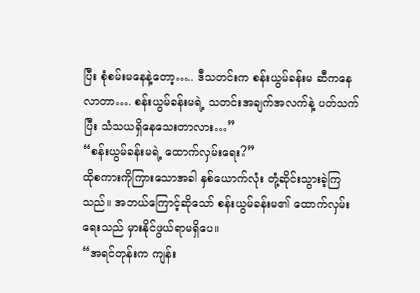ပြီး စုံစမ်းမနေနဲ့တော့….. ဒီသတင်းက စန်းယွမ်ခန်းမ ဆီကနေလာတာ…. စန်းယွမ်ခန်းမရဲ့ သတင်းအချက်အလက်နဲ့ ပတ်သက်ပြီး သံသယရှိနေသေးတာလား…”
“စန်းယွမ်ခန်းမရဲ့ ထောက်လှမ်းရေး?”
ထိုစကားကိုကြားသောအခါ နှစ်ယောက်လုံး တုံ့ဆိုင်းသွားခဲ့ကြသည်။ အဘယ်ကြောင့်ဆိုသော် စန်းယွမ်ခန်းမ၏ ထောက်လှမ်းရေးသည် မှားနိုင်ဖွယ်ရာမရှိပေ။
“အရင်တုန်းက ကျန်း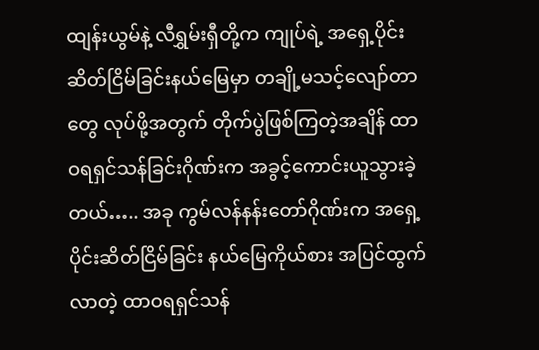ထျန်းယွမ်နဲ့ လီရွှမ်းရှီတို့က ကျုပ်ရဲ့ အရှေ့ပိုင်းဆိတ်ငြိမ်ခြင်းနယ်မြေမှာ တချို့မသင့်လျော်တာတွေ လုပ်ဖို့အတွက် တိုက်ပွဲဖြစ်ကြတဲ့အချိန် ထာဝရရှင်သန်ခြင်းဂိုဏ်းက အခွင့်ကောင်းယူသွားခဲ့တယ်….. အခု ကွမ်လန်နန်းတော်ဂိုဏ်းက အရှေ့ပိုင်းဆိတ်ငြိမ်ခြင်း နယ်မြေကိုယ်စား အပြင်ထွက်လာတဲ့ ထာဝရရှင်သန်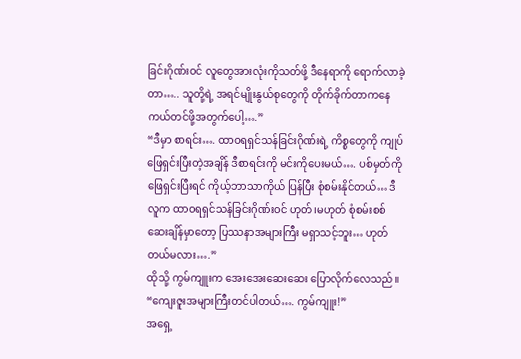ခြင်းဂိုဏ်းဝင် လူတွေအားလုံးကိုသတ်ဖို့ ဒီနေရာကို ရောက်လာခဲ့တာ….. သူတို့ရဲ့ အရင်မျိုးနွယ်စုတွေကို တိုက်ခိုက်တာကနေ ကယ်တင်ဖို့အတွက်ပေါ့….”
“ဒီမှာ စာရင်း…. ထာဝရရှင်သန်ခြင်းဂိုဏ်းရဲ့ ကိစ္စတွေကို ကျုပ်ဖြေရှင်းပြီးတဲ့အချိန် ဒီစာရင်းကို မင်းကိုပေးမယ်…. ပစ်မှတ်ကို ဖြေရှင်းပြီးရင် ကိုယ့်ဘာသာကိုယ် ပြန်ပြီး စုံစမ်းနိုင်တယ်… ဒီလူက ထာဝရရှင်သန်ခြင်းဂိုဏ်းဝင် ဟုတ်၊မဟုတ် စုံစမ်းစစ်ဆေးချိန်မှာတော့ ပြဿနာအများကြီး မရှာသင့်ဘူး… ဟုတ်တယ်မလား….”
ထိုသို့ ကွမ်ကျူးက အေးအေးဆေးဆေး ပြောလိုက်လေသည်။
“ကျေးဇူးအများကြီးတင်ပါတယ်…. ကွမ်ကျူး!”
အရှေ့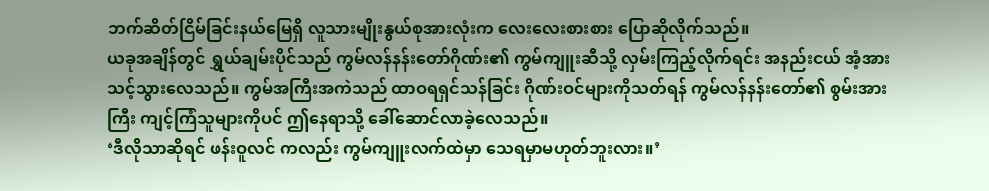ဘက်ဆိတ်ငြိမ်ခြင်းနယ်မြေရှိ လူသားမျိုးနွယ်စုအားလုံးက လေးလေးစားစား ပြောဆိုလိုက်သည်။
ယခုအချိန်တွင် ရွှယ်ချမ်းပိုင်သည် ကွမ်လန်နန်းတော်ဂိုဏ်း၏ ကွမ်ကျူးဆီသို့ လှမ်းကြည့်လိုက်ရင်း အနည်းငယ် အံ့အားသင့်သွားလေသည်။ ကွမ်အကြီးအကဲသည် ထာဝရရှင်သန်ခြင်း ဂိုဏ်းဝင်များကိုသတ်ရန် ကွမ်လန်နန်းတော်၏ စွမ်းအားကြီး ကျင့်ကြံသူများကိုပင် ဤနေရာသို့ ခေါ်ဆောင်လာခဲ့လေသည်။
‘ဒီလိုသာဆိုရင် ဖန်းဝူလင် ကလည်း ကွမ်ကျူးလက်ထဲမှာ သေရမှာမဟုတ်ဘူးလား။’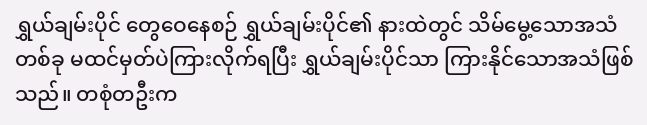ရွှယ်ချမ်းပိုင် တွေဝေနေစဉ် ရွှယ်ချမ်းပိုင်၏ နားထဲတွင် သိမ်မွေ့သောအသံတစ်ခု မထင်မှတ်ပဲကြားလိုက်ရပြီး ရွှယ်ချမ်းပိုင်သာ ကြားနိုင်သောအသံဖြစ်သည်။ တစုံတဦးက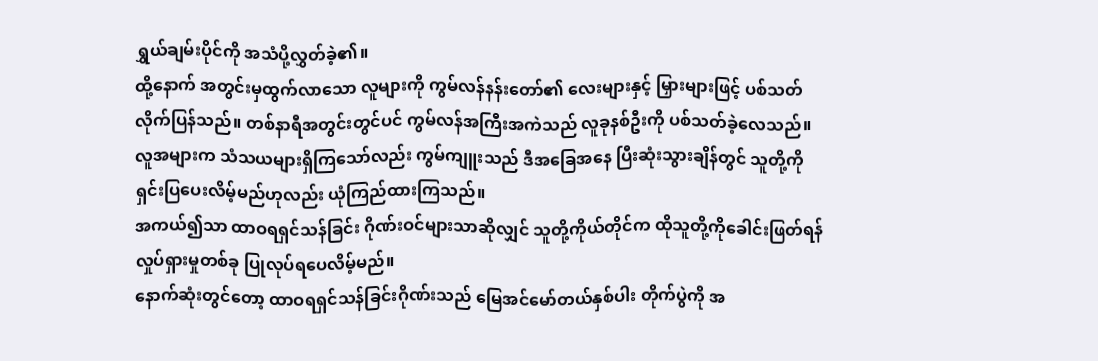ရွှယ်ချမ်းပိုင်ကို အသံပို့လွှတ်ခဲ့၏။
ထို့နောက် အတွင်းမှထွက်လာသော လူများကို ကွမ်လန်နန်းတော်၏ လေးများနှင့် မြှားများဖြင့် ပစ်သတ်လိုက်ပြန်သည်။ တစ်နာရီအတွင်းတွင်ပင် ကွမ်လန်အကြီးအကဲသည် လူခုနစ်ဦးကို ပစ်သတ်ခဲ့လေသည်။
လူအများက သံသယများရှိကြသော်လည်း ကွမ်ကျူးသည် ဒီအခြေအနေ ပြီးဆုံးသွားချိန်တွင် သူတို့ကို ရှင်းပြပေးလိမ့်မည်ဟုလည်း ယုံကြည်ထားကြသည်။
အကယ်၍သာ ထာဝရရှင်သန်ခြင်း ဂိုဏ်းဝင်များသာဆိုလျှင် သူတို့ကိုယ်တိုင်က ထိုသူတို့ကိုခေါင်းဖြတ်ရန် လှုပ်ရှားမှုတစ်ခု ပြုလုပ်ရပေလိမ့်မည်။
နောက်ဆုံးတွင်တော့ ထာဝရရှင်သန်ခြင်းဂိုဏ်းသည် မြေအင်မော်တယ်နှစ်ပါး တိုက်ပွဲကို အ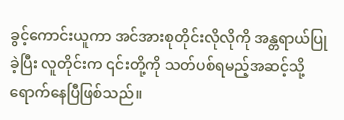ခွင့်ကောင်းယူကာ အင်အားစုတိုင်းလိုလိုကို အန္တရာယ်ပြုခဲ့ပြီး လူတိုင်းက ၎င်းတို့ကို သတ်ပစ်ရမည့်အဆင့်သို့ ရောက်နေပြီဖြစ်သည်။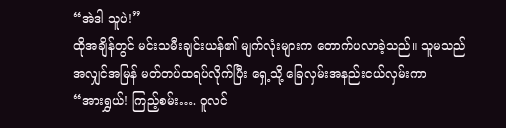“အဲဒါ သူပဲ!”
ထိုအချိန်တွင် မင်းသမီးချင်းယန်၏ မျက်လုံးများက တောက်ပလာခဲ့သည်။ သူမသည် အလျှင်အမြန် မတ်တပ်ထရပ်လိုက်ပြီး ရှေ့သို့ ခြေလှမ်းအနည်းငယ်လှမ်းကာ
“အားရွှယ်! ကြည့်စမ်း…. ဝူလင်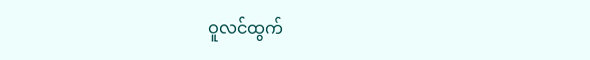ဝူလင်ထွက်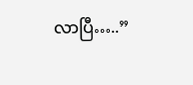လာပြီ…..”